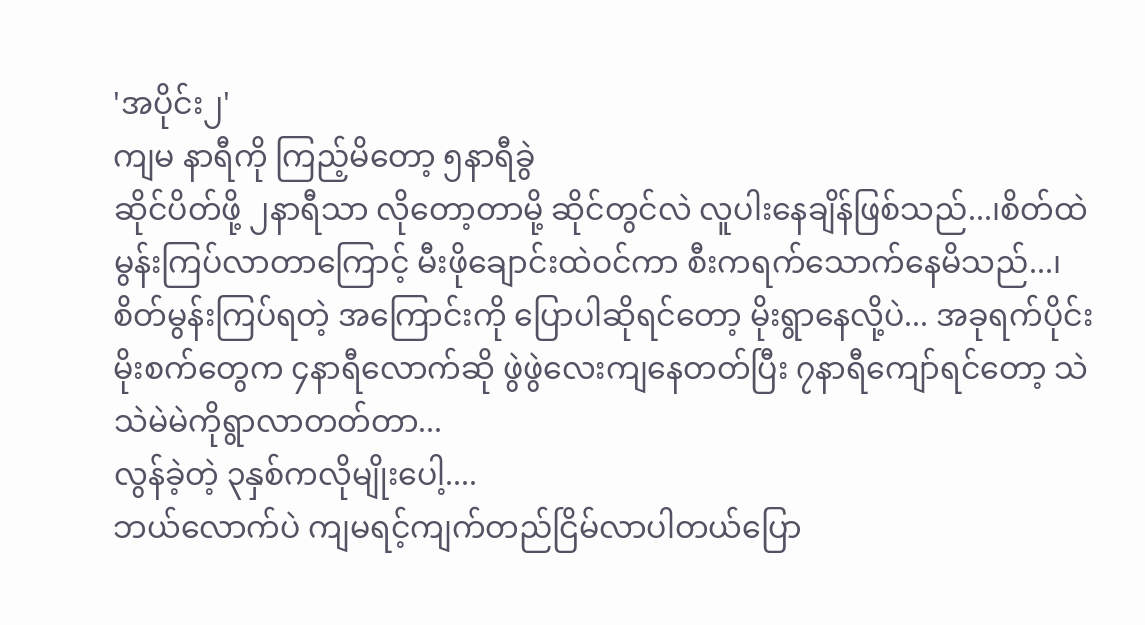'အပိုင်း၂'
ကျမ နာရီကို ကြည့်မိတော့ ၅နာရီခွဲ
ဆိုင်ပိတ်ဖို့ ၂နာရီသာ လိုတော့တာမို့ ဆိုင်တွင်လဲ လူပါးနေချိန်ဖြစ်သည်...၊စိတ်ထဲ မွန်းကြပ်လာတာကြောင့် မီးဖိုချောင်းထဲဝင်ကာ စီးကရက်သောက်နေမိသည်...၊
စိတ်မွန်းကြပ်ရတဲ့ အကြောင်းကို ပြောပါဆိုရင်တော့ မိုးရွာနေလို့ပဲ... အခုရက်ပိုင်း မိုးစက်တွေက ၄နာရီလောက်ဆို ဖွဲဖွဲလေးကျနေတတ်ပြီး ၇နာရီကျော်ရင်တော့ သဲသဲမဲမဲကိုရွာလာတတ်တာ...
လွန်ခဲ့တဲ့ ၃နှစ်ကလိုမျိုးပေါ့....
ဘယ်လောက်ပဲ ကျမရင့်ကျက်တည်ငြိမ်လာပါတယ်ပြော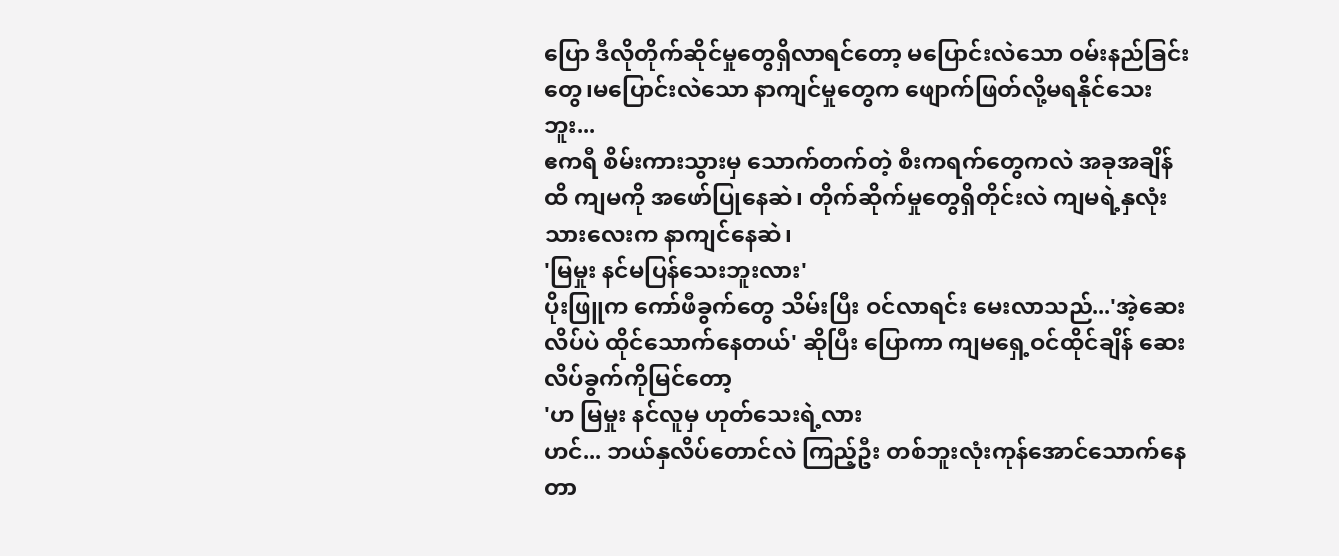ပြော ဒီလိုတိုက်ဆိုင်မှုတွေရှိလာရင်တော့ မပြောင်းလဲသော ဝမ်းနည်ခြင်းတွေ၊မပြောင်းလဲသော နာကျင်မှုတွေက ဖျောက်ဖြတ်လို့မရနိုင်သေးဘူး...
ဧကရီ စိမ်းကားသွားမှ သောက်တက်တဲ့ စီးကရက်တွေကလဲ အခုအချိန်ထိ ကျမကို အဖော်ပြုနေဆဲ၊ တိုက်ဆိုက်မှုတွေရှိတိုင်းလဲ ကျမရဲ့နှလုံးသားလေးက နာကျင်နေဆဲ၊
'မြမှုး နင်မပြန်သေးဘူးလား'
ပိုးဖြူက ကော်ဖီခွက်တွေ သိမ်းပြီး ဝင်လာရင်း မေးလာသည်...'အဲ့ဆေးလိပ်ပဲ ထိုင်သောက်နေတယ်' ဆိုပြီး ပြောကာ ကျမရှေ့ဝင်ထိုင်ချိန် ဆေးလိပ်ခွက်ကိုမြင်တော့
'ဟ မြမှုး နင်လူမှ ဟုတ်သေးရဲ့လား
ဟင်... ဘယ်နှလိပ်တောင်လဲ ကြည့်ဦး တစ်ဘူးလုံးကုန်အောင်သောက်နေတာ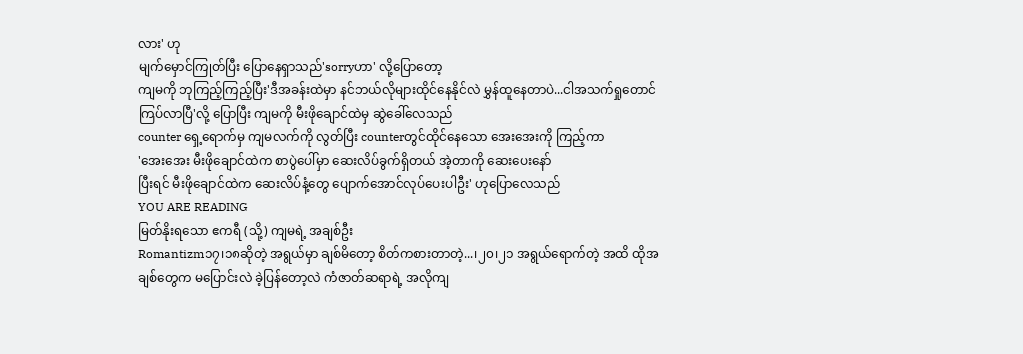လား' ဟု
မျက်မှောင်ကြုတ်ပြီး ပြောနေရှာသည်'sorryဟာ' လို့ပြောတော့
ကျမကို ဘုကြည့်ကြည့်ပြီး'ဒီအခန်းထဲမှာ နင်ဘယ်လိုများထိုင်နေနိုင်လဲ မွှန်ထူနေတာပဲ...ငါအသက်ရှုတောင် ကြပ်လာပြီ'လို့ ပြောပြီး ကျမကို မီးဖိုချောင်ထဲမှ ဆွဲခေါ်လေသည်
counter ရှေ့ရောက်မှ ကျမလက်ကို လွတ်ပြီး counterတွင်ထိုင်နေသော အေးအေးကို ကြည့်ကာ
'အေးအေး မီးဖိုချောင်ထဲက စာပွဲပေါ်မှာ ဆေးလိပ်ခွက်ရှိတယ် အဲ့တာကို ဆေးပေးနော်
ပြီးရင် မီးဖိုချောင်ထဲက ဆေးလိပ်နံ့တွေ ပျောက်အောင်လုပ်ပေးပါဦး' ဟုပြောလေသည်
YOU ARE READING
မြတ်နိုးရသော ဧကရီ (သို့) ကျမရဲ့ အချစ်ဦး
Romantizm၁၇၊၁၈ဆိုတဲ့ အရွယ်မှာ ချစ်မိတော့ စိတ်ကစားတာတဲ့...၊၂၀၊၂၁ အရွယ်ရောက်တဲ့ အထိ ထိုအချစ်တွေက မပြောင်းလဲ ခဲ့ပြန်တော့လဲ ကံဇာတ်ဆရာရဲ့ အလိုကျ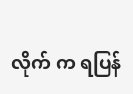လိုက် က ရပြန်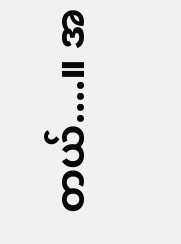တယ်....။ အ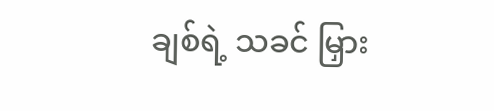ချစ်ရဲ့ သခင် မြှား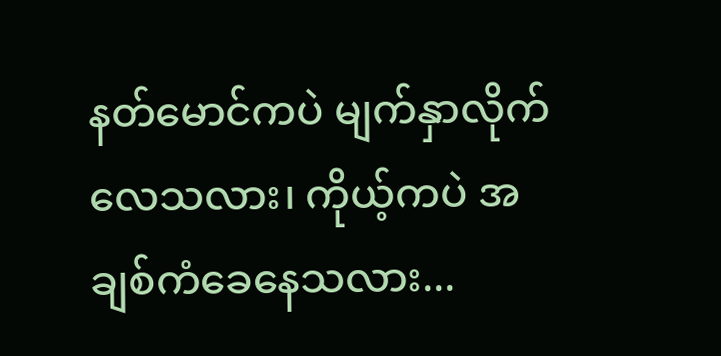နတ်မောင်ကပဲ မျက်နှာလိုက်လေသလား၊ ကိုယ့်ကပဲ အချစ်ကံခေနေသလား...